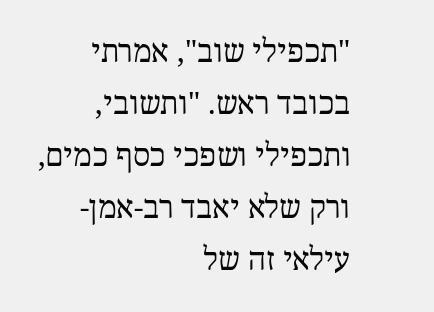"תכפילי שוב", אמרתי בכובד ראש. "ותשובי, ותכפילי ושפכי כסף כמים, ורק שלא יאבד רב-אמן-עילאי זה של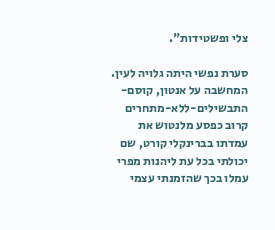צלי ופשטידות".

סערת נפשי היתה גלויה לעין. המחשבה על אנטון, קוסם-התבשילים-ללא-מתחרים קרוב כפסע מלנטוש את עמדתו בברינקלי קורט, שם יכולתי בכל עת ליהנות מפרי עמלו בכך שהזמנתי עצמי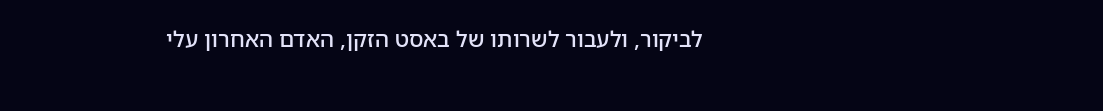לביקור, ולעבור לשרותו של באסט הזקן, האדם האחרון עלי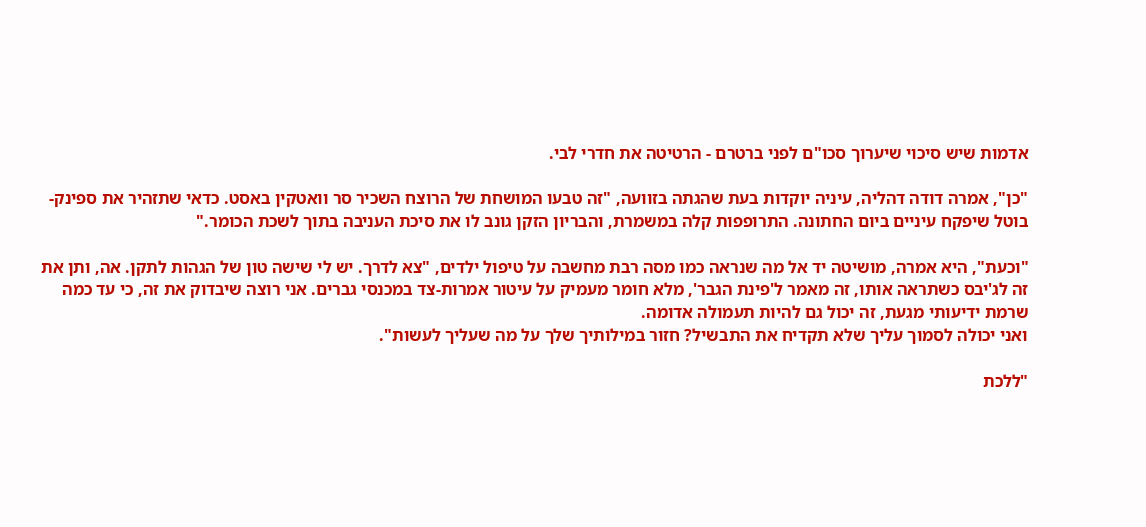אדמות שיש סיכוי שיערוך סכו"ם לפני ברטרם - הרטיטה את חדרי לבי.

"כן", אמרה דודה דהליה, עיניה יוקדות בעת שהגתה בזוועה, "זה טבעו המושחת של הרוצח השכיר סר וואטקין באסט. כדאי שתזהיר את ספינק-בוטל שיפקח עיניים ביום החתונה. התרופפות קלה במשמרת, והבריון הזקן גונב לו את סיכת העניבה בתוך לשכת הכומר."

"וכעת", היא אמרה, מושיטה יד אל מה שנראה כמו מסה רבת מחשבה על טיפול ילדים, "צא לדרך. יש לי שישה טון של הגהות לתקן. אה, ותן את זה לג'יבס כשתראה אותו, זה מאמר ל'פינת הגבר', מלא חומר מעמיק על עיטור אמרות-צד במכנסי גברים. אני רוצה שיבדוק את זה, כי עד כמה שרמת ידיעותי מגעת, זה יכול גם להיות תעמולה אדומה.
ואני יכולה לסמוך עליך שלא תקדיח את התבשיל? חזור במילותיך שלך על מה שעליך לעשות".

"ללכת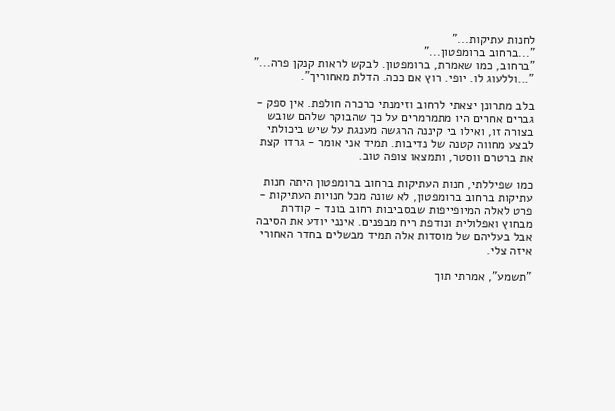לחנות עתיקות..."
"...ברחוב ברומפטון..."
"ברחוב, כמו שאמרת, ברומפטון. לבקש לראות קנקן פרה..."
"...וללעוג לו. יופי. רוץ אם ככה. הדלת מאחוריך".

בלב מתרונן יצאתי לרחוב וזימנתי כרכרה חולפת. אין ספק - גברים אחרים היו מתמרמרים על כך שהבוקר שלהם שובש בצורה זו, ואילו בי קיננה הרגשה מענגת על שיש ביכולתי לבצע מחווה קטנה של נדיבות. תמיד אני אומר - גרדו קצת את ברטרם ווסטר, ותמצאו צופה טוב.

כמו שפיללתי, חנות העתיקות ברחוב ברומפטון היתה חנות עתיקות ברחוב ברומפטון, לא שונה מכל חנויות העתיקות - פרט לאלה המיופייפות שבסביבות רחוב בונד - קודרת מבחוץ ואפלולית ונודפת ריח מבפנים. אינני יודע את הסיבה אבל בעליהם של מוסדות אלה תמיד מבשלים בחדר האחורי איזה צלי.

"תשמע", אמרתי תוך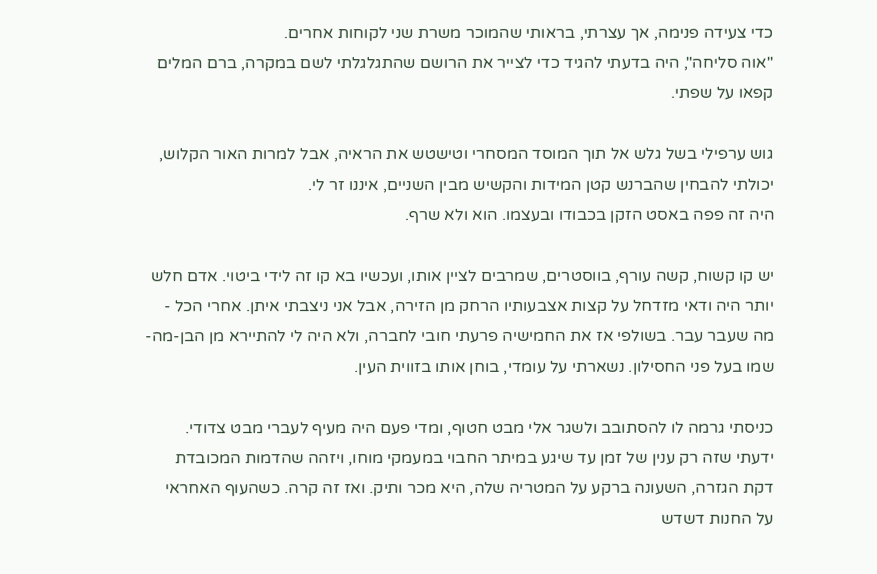כדי צעידה פנימה, אך עצרתי, בראותי שהמוכר משרת שני לקוחות אחרים.
"אוה סליחה", היה בדעתי להגיד כדי לצייר את הרושם שהתגלגלתי לשם במקרה, ברם המלים קפאו על שפתי.

גוש ערפילי בשל גלש אל תוך המוסד המסחרי וטישטש את הראיה, אבל למרות האור הקלוש, יכולתי להבחין שהברנש קטן המידות והקשיש מבין השניים, איננו זר לי.
היה זה פפה באסט הזקן בכבודו ובעצמו. הוא ולא שרף.

יש קו קשוח, קשה עורף, בווסטרים, שמרבים לציין אותו, ועכשיו בא קו זה לידי ביטוי. אדם חלש יותר היה ודאי מזדחל על קצות אצבעותיו הרחק מן הזירה, אבל אני ניצבתי איתן. אחרי הכל - מה שעבר עבר. בשולפי אז את החמישיה פרעתי חובי לחברה, ולא היה לי להתיירא מן הבן-מה-שמו בעל פני החסילון. נשארתי על עומדי, בוחן אותו בזווית העין.

כניסתי גרמה לו להסתובב ולשגר אלי מבט חטוף, ומדי פעם היה מעיף לעברי מבט צדודי. ידעתי שזה רק ענין של זמן עד שיגע במיתר החבוי במעמקי מוחו, ויזהה שהדמות המכובדת דקת הגזרה, השעונה ברקע על המטריה שלה, היא מכר ותיק. ואז זה קרה. כשהעוף האחראי על החנות דשדש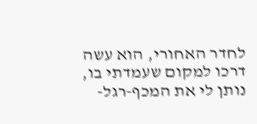לחדר האחורי, הוא עשה דרכו למקום שעמדתי בו, נותן לי את המכף-רגל-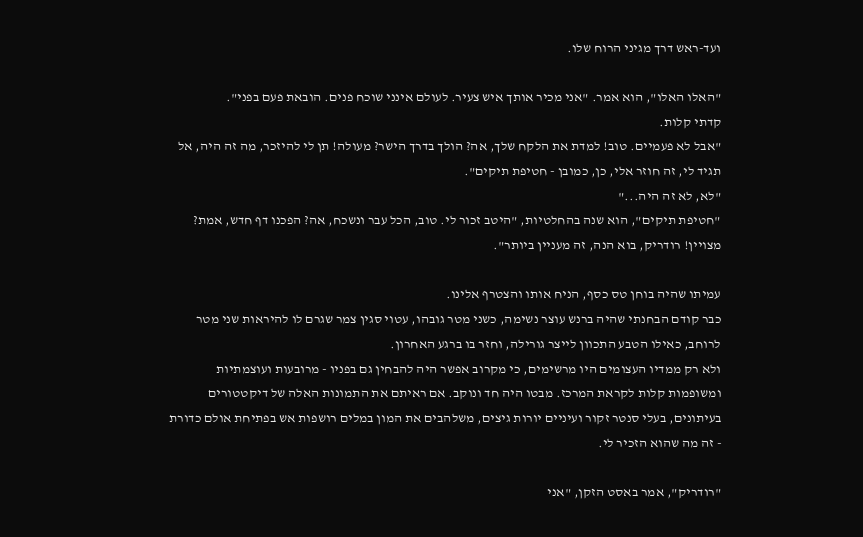ועד-ראש דרך מגיני הרוח שלו.

"האלו האלו", הוא אמר. "אני מכיר אותך איש צעיר. לעולם אינני שוכח פנים. הובאת פעם בפני".
קדתי קלות.
"אבל לא פעמיים. טוב! למדת את הלקח שלך, אה? הולך בדרך הישר? מעולה! תן לי להיזכר, מה זה היה, אל תגיד לי, זה חוזר אלי, כן, כמובן - חטיפת תיקים".
"לא, לא זה היה..."
"חטיפת תיקים", הוא שנה בהחלטיות, "היטב זכור לי. טוב, הכל עבר ונשכח, אה? הפכנו דף חדש, אמת? מצויין! רודריק, בוא הנה, זה מעניין ביותר".

עמיתו שהיה בוחן טס כסף, הניח אותו והצטרף אלינו.
כבר קודם הבחנתי שהיה ברנש עוצר נשימה, כשני מטר גובהו, עטוי סגין צמר שגרם לו להיראות שני מטר לרוחב, כאילו הטבע התכוון לייצר גורילה, וחזר בו ברגע האחרון.
ולא רק ממדיו העצומים היו מרשימים, כי מקרוב אפשר היה להבחין גם בפניו - מרובעות ועוצמתיות ומשופמות קלות לקראת המרכז. מבטו היה חד ונוקב. אם ראיתם את התמונות האלה של דיקטטורים בעיתונים, בעלי סנטר זקור ועיניים יורות גיצים, משלהבים את המון במלים רושפות אש בפתיחת אולם כדורת - זה מה שהוא הזכיר לי.

"רודריק", אמר באסט הזקן, "אני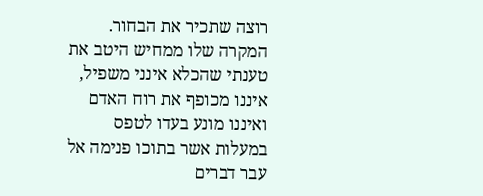רוצה שתכיר את הבחור. המקרה שלו ממחיש היטב את טענתי שהכלא אינני משפיל, איננו מכופף את רוח האדם ואיננו מונע בעדו לטפס במעלות אשר בתוכו פנימה אל עבר דברים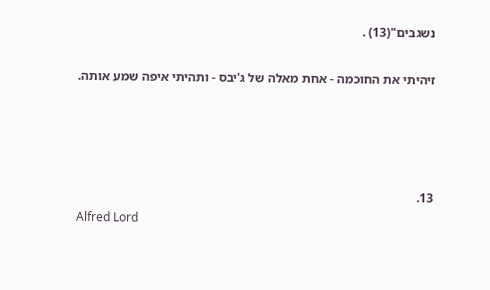נשגבים"(13) .

זיהיתי את החוכמה - אחת מאלה של ג'יבס - ותהיתי איפה שמע אותה.




13.
Alfred Lord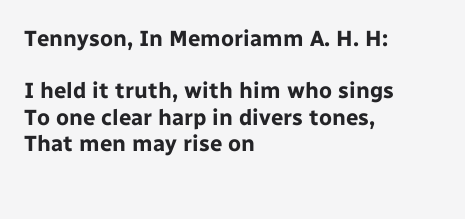Tennyson, In Memoriamm A. H. H:

I held it truth, with him who sings
To one clear harp in divers tones,
That men may rise on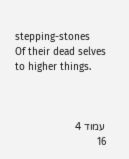stepping-stones
Of their dead selves to higher things.



עמוד 4
16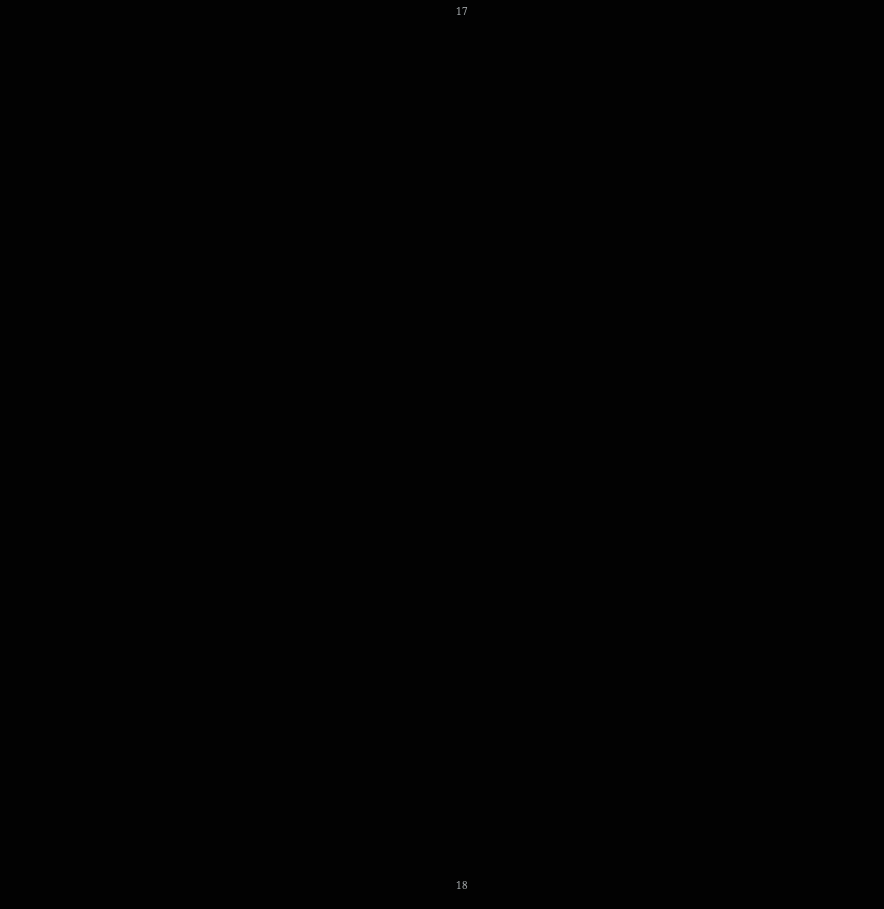17













































18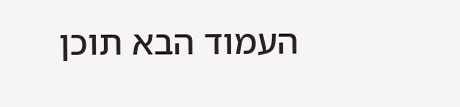העמוד הבא תוכן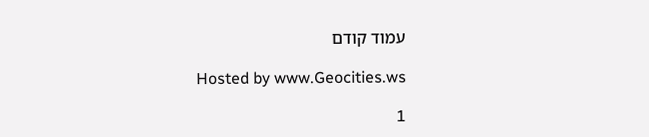עמוד קודם

Hosted by www.Geocities.ws

1